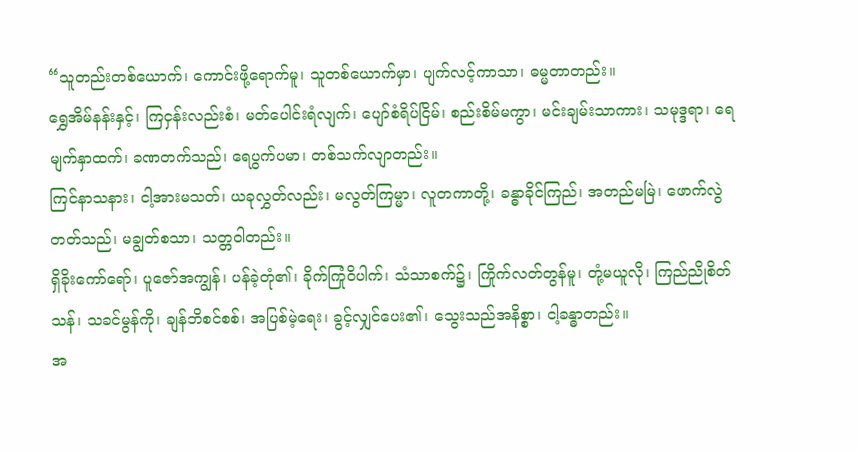“သူတည်းတစ်ယောက်၊ ကောင်းဖို့ရောက်မူ၊ သူတစ်ယောက်မှာ၊ ပျက်လင့်ကာသာ၊ ဓမ္မတာတည်း။
ရွှေအိမ်နန်းနှင့်၊ ကြငှန်းလည်းစံ၊ မတ်ပေါင်းရံလျက်၊ ပျော်စံရိပ်ငြိမ်၊ စည်းစိမ်မကွာ၊ မင်းချမ်းသာကား၊ သမုဒ္ဒရာ၊ ရေမျက်နှာထက်၊ ခဏတက်သည်၊ ရေပွက်ပမာ၊ တစ်သက်လျာတည်း။
ကြင်နာသနား၊ ငါ့အားမသတ်၊ ယခုလွှတ်လည်း၊ မလွတ်ကြမ္မာ၊ လူတကာတို့၊ ခန္ဓာခိုင်ကြည်၊ အတည်မမြဲ၊ ဖောက်လွဲတတ်သည်၊ မချွတ်စသာ၊ သတ္တဝါတည်း။
ရှိခိုးကော်ရော်၊ ပူဇော်အကျွန်၊ ပန်ခဲ့တုံ၏၊ ခိုက်ကြုံဝိပါက်၊ သံသာစက်၌၊ ကြိုက်လတ်တွန်မူ၊ တုံ့မယူလို၊ ကြည်ညိုစိတ်သန်၊ သခင်မွန်ကို၊ ချန်ဘိစင်စစ်၊ အပြစ်မဲ့ရေး၊ ခွင့်လျှင်ပေး၏၊ သွေးသည်အနိစ္စာ၊ ငါ့ခန္ဓာတည်း။
အ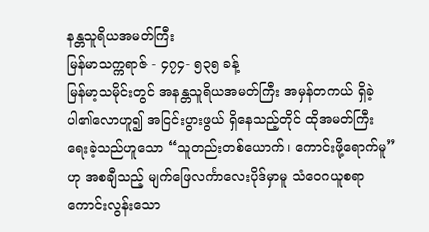နန္တသူရိယအမတ်ကြီး
မြန်မာသက္ကရာဇ် - ၄၇၄- ၅၃၅ ခန့်
မြန်မာ့သမိုင်းတွင် အနန္တသူရိယအမတ်ကြီး အမှန်တကယ် ရှိခဲ့ပါ၏လောဟူ၍ အငြင်းပွားဖွယ် ရှိနေသည့်တိုင် ထိုအမတ်ကြီး ရေးခဲ့သည်ဟူသော “သူတည်းတစ်ယောက်၊ ကောင်းဖို့ရောက်မူ” ဟု အစချီသည့် မျက်ဖြေလင်္ကာလေးပိုဒ်မှာမူ သံဝေဂယူစရာ ကောင်းလွန်းသော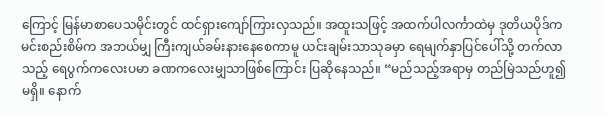ကြောင့် မြန်မာစာပေသမိုင်းတွင် ထင်ရှားကျော်ကြားလှသည်။ အထူးသဖြင့် အထက်ပါလင်္ကာထဲမှ ဒုတိယပိုဒ်က မင်းစည်းစိမ်က အဘယ်မျှ ကြီးကျယ်ခမ်းနားနေစေကာမူ ယင်းချမ်းသာသုခမှာ ရေမျက်နှာပြင်ပေါ်သို့ တက်လာသည့် ရေပွက်ကလေးပမာ ခဏကလေးမျှသာဖြစ်ကြောင်း ပြဆိုနေသည်။ “မည်သည့်အရာမှ တည်မြဲသည်ဟူ၍မရှိ။ နောက်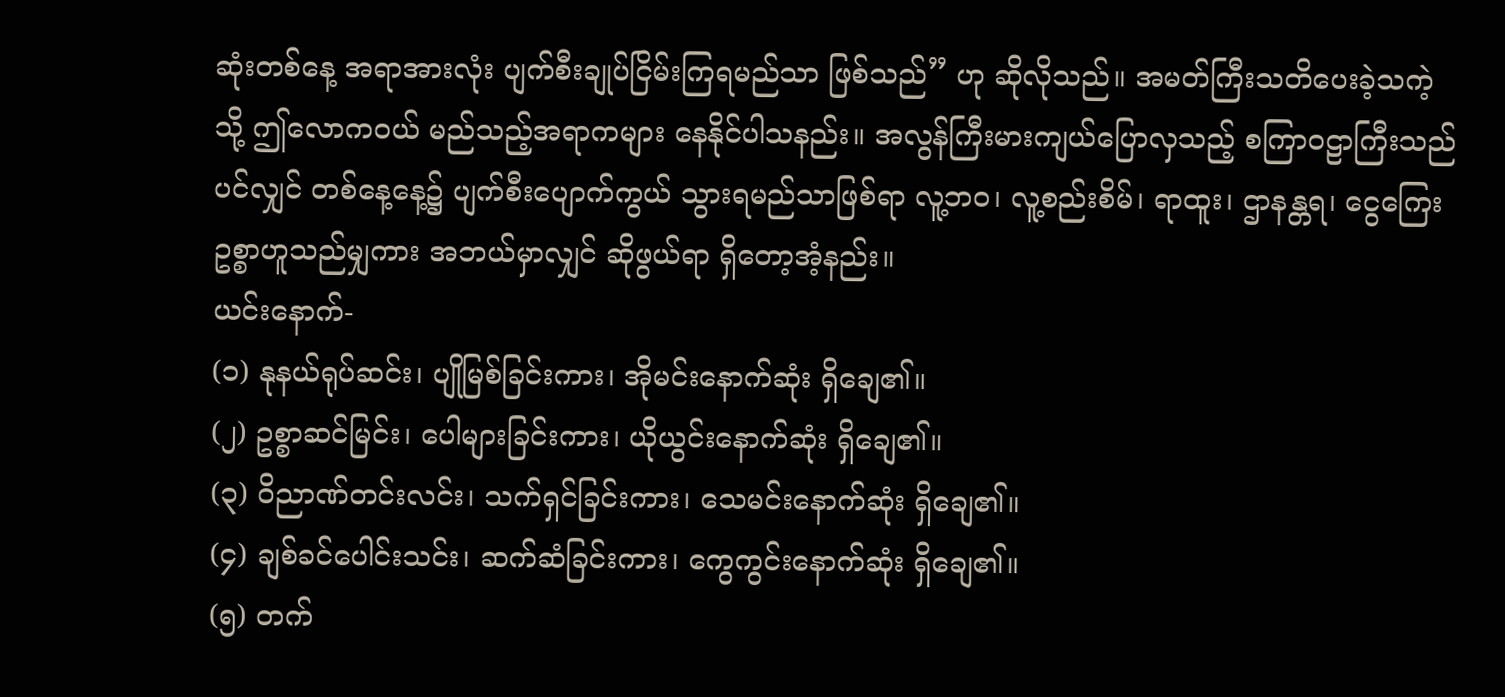ဆုံးတစ်နေ့ အရာအားလုံး ပျက်စီးချုပ်ငြိမ်းကြရမည်သာ ဖြစ်သည်” ဟု ဆိုလိုသည်။ အမတ်ကြီးသတိပေးခဲ့သကဲ့သို့ ဤလောကဝယ် မည်သည့်အရာကများ နေနိုင်ပါသနည်း။ အလွန်ကြီးမားကျယ်ပြောလှသည့် စကြာဝဠာကြီးသည်ပင်လျှင် တစ်နေ့နေ့၌ ပျက်စီးပျောက်ကွယ် သွားရမည်သာဖြစ်ရာ လူ့ဘဝ၊ လူ့စည်းစိမ်၊ ရာထူး၊ ဌာနန္တရ၊ ငွေကြေးဥစ္စာဟူသည်မျှကား အဘယ်မှာလျှင် ဆိုဖွယ်ရာ ရှိတော့အံ့နည်း။
ယင်းနောက်-
(၁) နုနယ်ရုပ်ဆင်း၊ ပျိုမြစ်ခြင်းကား၊ အိုမင်းနောက်ဆုံး ရှိချေ၏။
(၂) ဥစ္စာဆင်မြင်း၊ ပေါများခြင်းကား၊ ယိုယွင်းနောက်ဆုံး ရှိချေ၏။
(၃) ၀ိညာဏ်တင်းလင်း၊ သက်ရှင်ခြင်းကား၊ သေမင်းနောက်ဆုံး ရှိချေ၏။
(၄) ချစ်ခင်ပေါင်းသင်း၊ ဆက်ဆံခြင်းကား၊ ကွေကွင်းနောက်ဆုံး ရှိချေ၏။
(၅) တက်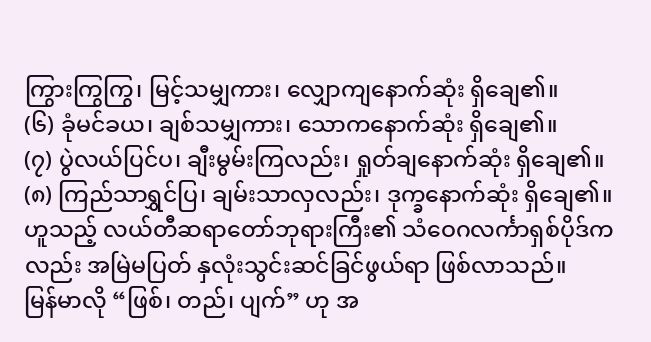ကြွားကြွကြွ၊ မြင့်သမျှကား၊ လျှောကျနောက်ဆုံး ရှိချေ၏။
(၆) ခုံမင်ခယ၊ ချစ်သမျှကား၊ သောကနောက်ဆုံး ရှိချေ၏။
(၇) ပွဲလယ်ပြင်ပ၊ ချီးမွမ်းကြလည်း၊ ရှုတ်ချနောက်ဆုံး ရှိချေ၏။
(၈) ကြည်သာရွှင်ပြ၊ ချမ်းသာလှလည်း၊ ဒုက္ခနောက်ဆုံး ရှိချေ၏။
ဟူသည့် လယ်တီဆရာတော်ဘုရားကြီး၏ သံဝေဂလင်္ကာရှစ်ပိုဒ်ကလည်း အမြဲမပြတ် နှလုံးသွင်းဆင်ခြင်ဖွယ်ရာ ဖြစ်လာသည်။
မြန်မာလို “ဖြစ်၊ တည်၊ ပျက်” ဟု အ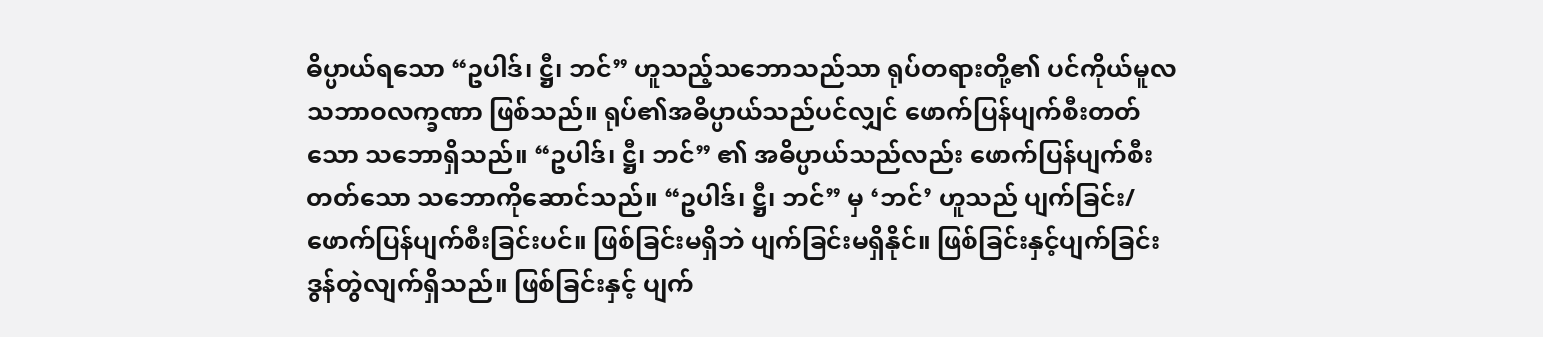ဓိပ္ပာယ်ရသော “ဥပါဒ်၊ ဋ္ဌီ၊ ဘင်” ဟူသည့်သဘောသည်သာ ရုပ်တရားတို့၏ ပင်ကိုယ်မူလ သဘာဝလက္ခဏာ ဖြစ်သည်။ ရုပ်၏အဓိပ္ပာယ်သည်ပင်လျှင် ဖောက်ပြန်ပျက်စီးတတ်သော သဘောရှိသည်။ “ဥပါဒ်၊ ဋ္ဌီ၊ ဘင်” ၏ အဓိပ္ပာယ်သည်လည်း ဖောက်ပြန်ပျက်စီးတတ်သော သဘောကိုဆောင်သည်။ “ဥပါဒ်၊ ဋ္ဌီ၊ ဘင်” မှ ‘ဘင်’ ဟူသည် ပျက်ခြင်း/ဖောက်ပြန်ပျက်စီးခြင်းပင်။ ဖြစ်ခြင်းမရှိဘဲ ပျက်ခြင်းမရှိနိုင်။ ဖြစ်ခြင်းနှင့်ပျက်ခြင်း ဒွန်တွဲလျက်ရှိသည်။ ဖြစ်ခြင်းနှင့် ပျက်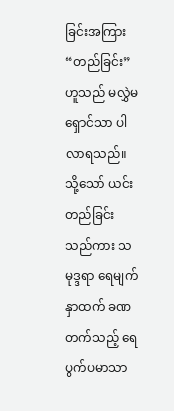ခြင်းအကြား “တည်ခြင်း” ဟူသည် မလွှဲမရှောင်သာ ပါလာရသည်။ သို့သော် ယင်းတည်ခြင်းသည်ကား သမုဒ္ဒရာ ရေမျက်နှာထက် ခဏတက်သည့် ရေပွက်ပမာသာ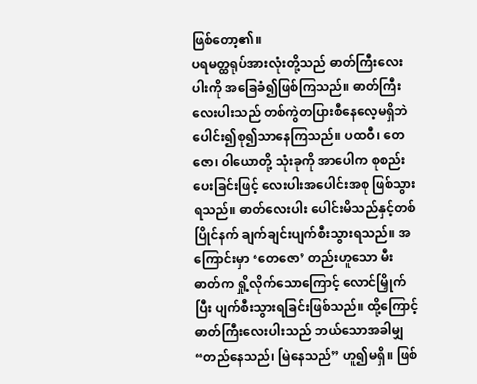ဖြစ်တော့၏။
ပရမတ္ထရုပ်အားလုံးတို့သည် ဓာတ်ကြီးလေးပါးကို အခြေခံ၍ဖြစ်ကြသည်။ ဓာတ်ကြီးလေးပါးသည် တစ်ကွဲတပြားစီနေလေ့မရှိဘဲ ပေါင်း၍စု၍သာနေကြသည်။ ပထဝီ၊ တေဇော၊ ၀ါယောတို့ သုံးခုကို အာပေါက စုစည်းပေးခြင်းဖြင့် လေးပါးအပေါင်းအစု ဖြစ်သွားရသည်။ ဓာတ်လေးပါး ပေါင်းမိသည်နှင့်တစ်ပြိုင်နက် ချက်ချင်းပျက်စီးသွားရသည်။ အကြောင်းမှာ ‘တေဇော’ တည်းဟူသော မီးဓာတ်က ရှို့လိုက်သောကြောင့် လောင်မြှိုက်ပြီး ပျက်စီးသွားရခြင်းဖြစ်သည်။ ထို့ကြောင့် ဓာတ်ကြီးလေးပါးသည် ဘယ်သောအခါမျှ “တည်နေသည်၊ မြဲနေသည်” ဟူ၍မရှိ။ ဖြစ်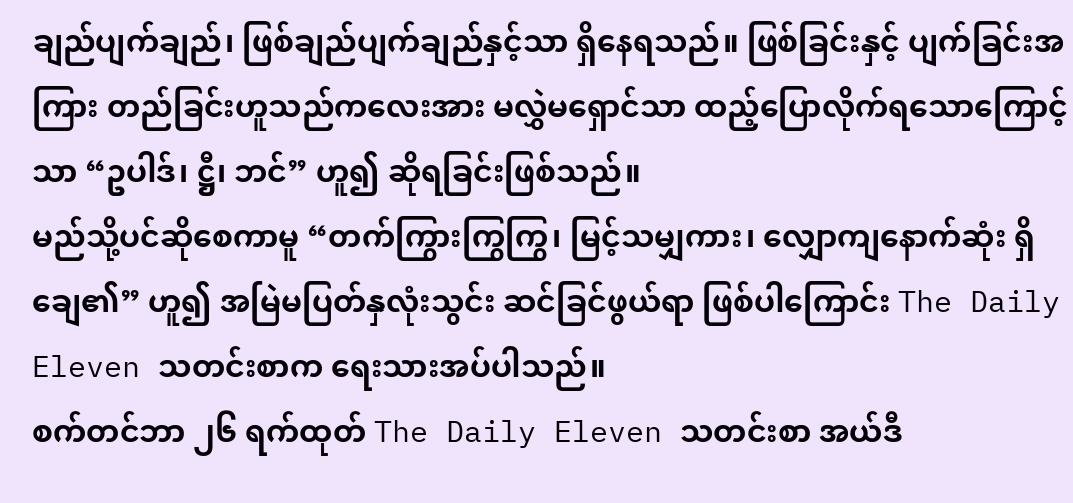ချည်ပျက်ချည်၊ ဖြစ်ချည်ပျက်ချည်နှင့်သာ ရှိနေရသည်။ ဖြစ်ခြင်းနှင့် ပျက်ခြင်းအကြား တည်ခြင်းဟူသည်ကလေးအား မလွှဲမရှောင်သာ ထည့်ပြောလိုက်ရသောကြောင့်သာ “ဥပါဒ်၊ ဋ္ဌီ၊ ဘင်” ဟူ၍ ဆိုရခြင်းဖြစ်သည်။
မည်သို့ပင်ဆိုစေကာမူ “တက်ကြွားကြွကြွ၊ မြင့်သမျှကား၊ လျှောကျနောက်ဆုံး ရှိချေ၏” ဟူ၍ အမြဲမပြတ်နှလုံးသွင်း ဆင်ခြင်ဖွယ်ရာ ဖြစ်ပါကြောင်း The Daily Eleven သတင်းစာက ရေးသားအပ်ပါသည်။
စက်တင်ဘာ ၂၆ ရက်ထုတ် The Daily Eleven သတင်းစာ အယ်ဒီ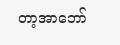တာ့အာဘော်